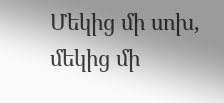Մեկից մի սոխ, մեկից մի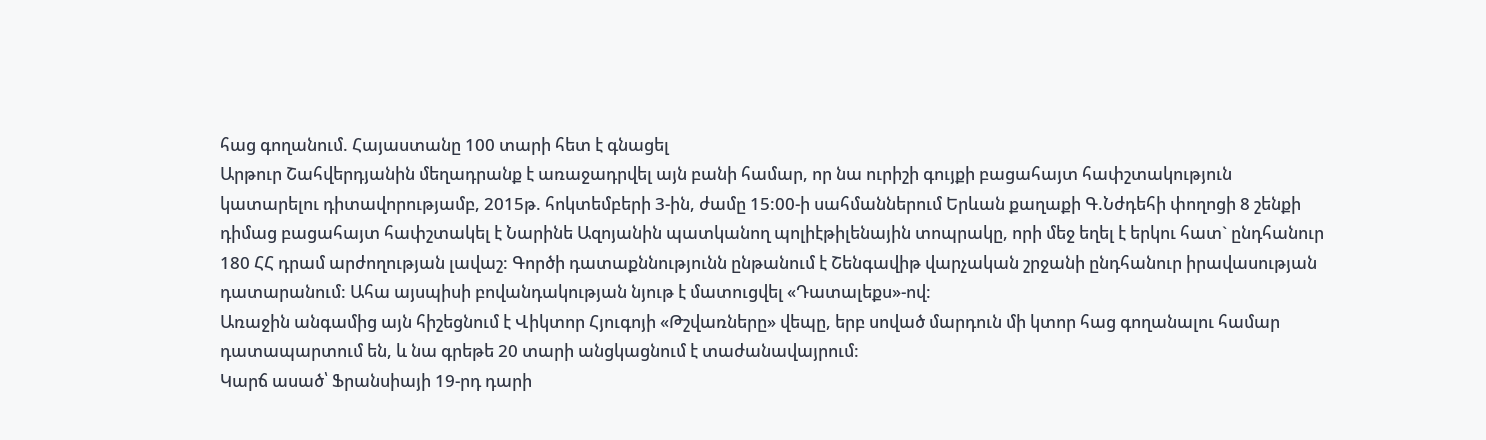հաց գողանում. Հայաստանը 100 տարի հետ է գնացել
Արթուր Շահվերդյանին մեղադրանք է առաջադրվել այն բանի համար, որ նա ուրիշի գույքի բացահայտ հափշտակություն կատարելու դիտավորությամբ, 2015թ. հոկտեմբերի 3-ին, ժամը 15:00-ի սահմաններում Երևան քաղաքի Գ.Նժդեհի փողոցի 8 շենքի դիմաց բացահայտ հափշտակել է Նարինե Ազոյանին պատկանող պոլիէթիլենային տոպրակը, որի մեջ եղել է երկու հատ` ընդհանուր 180 ՀՀ դրամ արժողության լավաշ: Գործի դատաքննությունն ընթանում է Շենգավիթ վարչական շրջանի ընդհանուր իրավասության դատարանում: Ահա այսպիսի բովանդակության նյութ է մատուցվել «Դատալեքս»-ով:
Առաջին անգամից այն հիշեցնում է Վիկտոր Հյուգոյի «Թշվառները» վեպը, երբ սոված մարդուն մի կտոր հաց գողանալու համար դատապարտում են, և նա գրեթե 20 տարի անցկացնում է տաժանավայրում:
Կարճ ասած՝ Ֆրանսիայի 19-րդ դարի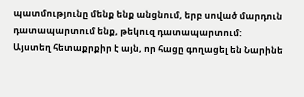պատմությունը մենք ենք անցնում, երբ սոված մարդուն դատապարտում ենք, թեկուզ դատապարտում:
Այստեղ հետաքրքիր է այն, որ հացը գողացել են Նարինե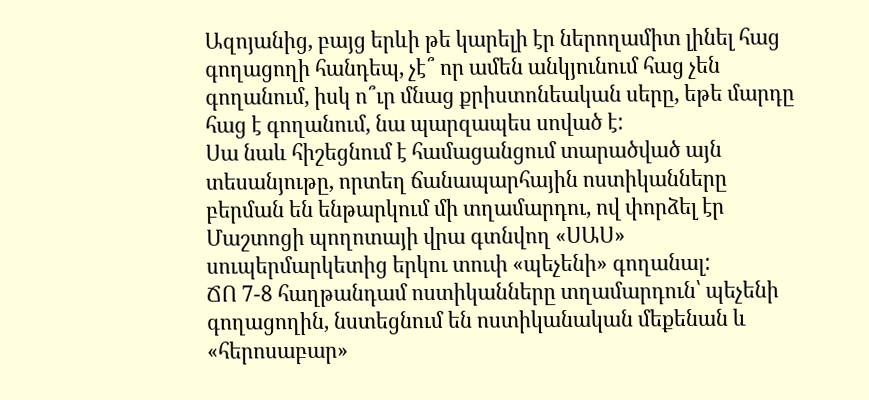Ազոյանից, բայց երևի թե կարելի էր ներողամիտ լինել հաց գողացողի հանդեպ, չէ՞ որ ամեն անկյունում հաց չեն գողանում, իսկ ո՞ւր մնաց քրիստոնեական սերը, եթե մարդը հաց է գողանում, նա պարզապես սոված է:
Սա նաև հիշեցնում է համացանցում տարածված այն տեսանյութը, որտեղ ճանապարհային ոստիկանները բերման են ենթարկում մի տղամարդու, ով փորձել էր Մաշտոցի պողոտայի վրա գտնվող «ՍԱՍ» սուպերմարկետից երկու տուփ «պեչենի» գողանալ:
ՃՈ 7-8 հաղթանդամ ոստիկանները տղամարդուն՝ պեչենի գողացողին, նստեցնում են ոստիկանական մեքենան և «հերոսաբար»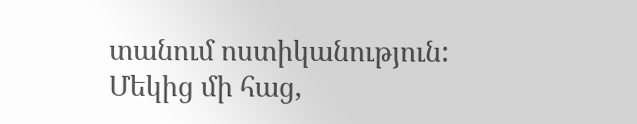տանում ոստիկանություն:
Մեկից մի հաց,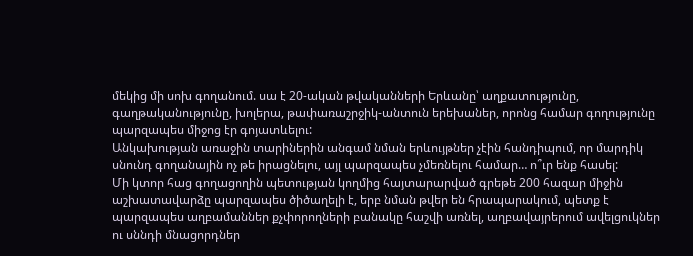մեկից մի սոխ գողանում. սա է 20-ական թվականների Երևանը՝ աղքատությունը, գաղթականությունը, խոլերա, թափառաշրջիկ-անտուն երեխաներ, որոնց համար գողությունը պարզապես միջոց էր գոյատևելու:
Անկախության առաջին տարիներին անգամ նման երևույթներ չէին հանդիպում, որ մարդիկ սնունդ գողանային ոչ թե իրացնելու, այլ պարզապես չմեռնելու համար… ո՞ւր ենք հասել:
Մի կտոր հաց գողացողին պետության կողմից հայտարարված գրեթե 200 հազար միջին աշխատավարձը պարզապես ծիծաղելի է, երբ նման թվեր են հրապարակում, պետք է պարզապես աղբամաններ քչփորողների բանակը հաշվի առնել, աղբավայրերում ավելցուկներ ու սննդի մնացորդներ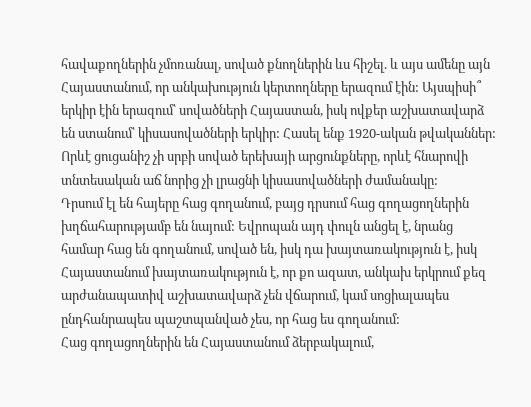հավաքողներին չմոռանալ, սոված քնողներին ևս հիշել. և այս ամենը այն Հայաստանում, որ անկախություն կերտողները երազում էին: Այսպիսի՞ երկիր էին երազում՝ սովածների Հայաստան, իսկ ովքեր աշխատավարձ են ստանում՝ կիսասովածների երկիր: Հասել ենք 1920-ական թվականներ:
Որևէ ցուցանիշ չի սրբի սոված երեխայի արցունքները, որևէ հնարովի տնտեսական աճ նորից չի լրացնի կիսասովածների ժամանակը:
Դրսում էլ են հայերը հաց գողանում, բայց դրսում հաց գողացողներին խղճահարությամբ են նայում: Եվրոպան այդ փուլն անցել է, նրանց համար հաց են գողանում, սոված են, իսկ դա խայտառակություն է, իսկ Հայաստանում խայտառակություն է, որ քո ազատ, անկախ երկրում քեզ արժանապատիվ աշխատավարձ չեն վճարում, կամ սոցիալապես ընդհանրապես պաշտպանված չես, որ հաց ես գողանում:
Հաց գողացողներին են Հայաստանում ձերբակալում,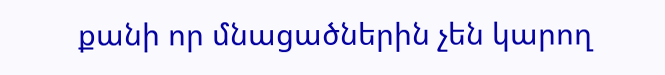քանի որ մնացածներին չեն կարող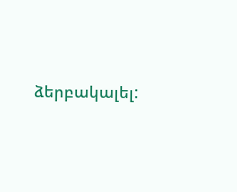ձերբակալել: